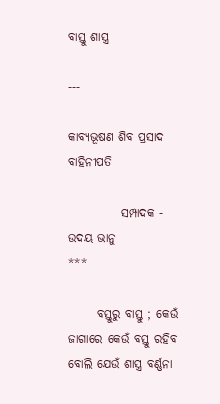ବାସ୍ତୁ ଶାସ୍ତ୍ର

---

କାବ୍ଯଭୂଷଣ ଶିବ ପ୍ରସାଦ ବାହିନୀପତି

           ସମ୍ପାଦକ - ଉଦୟ ଭାନୁ
***

      ବସ୍ତୁରୁ ବାସ୍ତୁ ; କେଉଁ ଜାଗାରେ କେଉଁ ବସ୍ତୁ ରହିବ ବୋଲି ଯେଉଁ ଶାସ୍ତ୍ର ବର୍ଣ୍ଣନା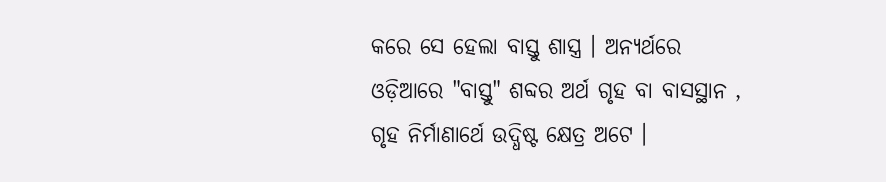କରେ ସେ ହେଲା ବାସ୍ତୁ ଶାସ୍ତ୍ର । ଅନ୍ଯର୍ଥରେ ଓଡ଼ିଆରେ "ବାସ୍ତୁ" ଶବ୍ଦର ଅର୍ଥ ଗୃହ ବା ବାସସ୍ଥାନ , ଗୃହ ନିର୍ମାଣାର୍ଥେ ଉଦ୍ଧିଷ୍ଟ କ୍ଷେତ୍ର ଅଟେ ।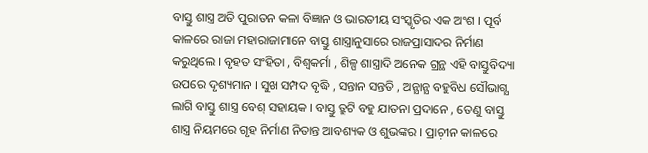ବାସ୍ତୁ ଶାସ୍ତ୍ର ଅତି ପୁରାତନ କଳା ବିଜ୍ଞାନ ଓ ଭାରତୀୟ ସଂସ୍କୃତିର ଏକ ଅଂଶ । ପୂର୍ବ କାଳରେ ରାଜା ମହାରାଜାମାନେ ବାସ୍ତୁ ଶାସ୍ତ୍ରାନୁସାରେ ରାଜପ୍ରାସାଦର ନିର୍ମାଣ କରୁଥିଲେ । ବୃହତ ସଂହିତା , ବିଶ୍ବକର୍ମା , ଶିଳ୍ପ ଶାସ୍ତ୍ରାଦି ଅନେକ ଗ୍ରନ୍ଥ ଏହି ବାସ୍ତୁବିଦ୍ୟା ଉପରେ ଦୃଶ୍ୟମାନ । ସୁଖ ସମ୍ପଦ ବୃଦ୍ଧି , ସନ୍ତାନ ସନ୍ତତି , ଅନ୍ଯାନ୍ଯ ବହୁବିଧ ସୌଭାଗ୍ଯ ଲାଗି ବାସ୍ତୁ ଶାସ୍ତ୍ର ବେଶ୍‌ ସହାୟକ । ବାସ୍ତୁ ତ୍ରୁଟି ବହୁ ଯାତନା ପ୍ରଦାନେ , ତେଣୁ ବାସ୍ତୁ ଶାସ୍ତ୍ର ନିୟମରେ ଗୃହ ନିର୍ମାଣ ନିତାନ୍ତ ଆବଶ୍ୟକ ଓ ଶୁଭଙ୍କର । ପ୍ରାଚ଼ୀନ କାଳରେ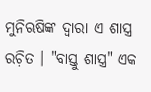ମୁନିଋଷିଙ୍କ ଦ୍ବାରା ଏ ଶାସ୍ତ୍ର ରଚ଼ିତ । "ବାସ୍ତୁ ଶାସ୍ତ୍ର" ଏକ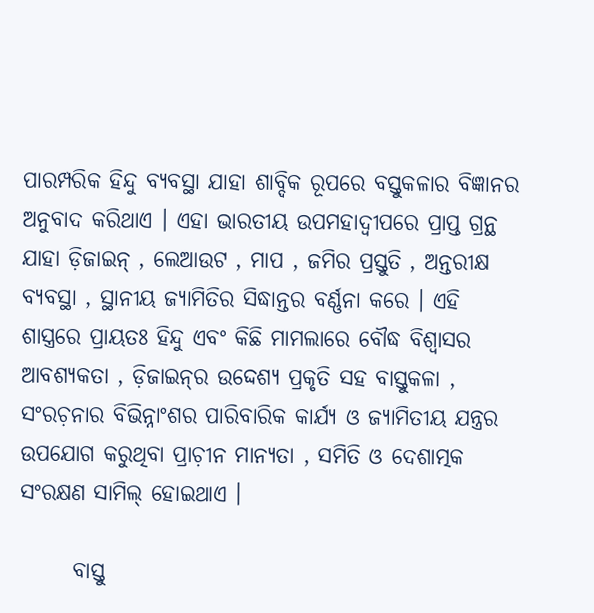ପାରମ୍ପରିକ ହିନ୍ଦୁ ବ୍ଯବସ୍ଥା ଯାହା ଶାବ୍ଦିକ ରୂପରେ ବସ୍ତୁକଳାର ବିଜ୍ଞାନର ଅନୁବାଦ କରିଥାଏ । ଏହା ଭାରତୀୟ ଉପମହାଦ୍ବୀପରେ ପ୍ରାପ୍ତ ଗ୍ରନ୍ଥ ଯାହା ଡ଼ିଜାଇନ୍‌ , ଲେଆଉଟ , ମାପ , ଜମିର ପ୍ରସ୍ତୁତି , ଅନ୍ତରୀକ୍ଷ ବ୍ଯବସ୍ଥା , ସ୍ଥାନୀୟ ଜ୍ଯାମିତିର ସିଦ୍ଧାନ୍ତର ବର୍ଣ୍ଣନା କରେ । ଏହି ଶାସ୍ତ୍ରରେ ପ୍ରାୟତଃ ହିନ୍ଦୁ ଏବଂ କିଛି ମାମଲାରେ ବୌଦ୍ଧ ବିଶ୍ବାସର ଆବଶ୍ୟକତା , ଡ଼ିଜାଇନ୍‌ର ଉଦ୍ଦେଶ୍ୟ ପ୍ରକୃତି ସହ ବାସ୍ତୁକଳା , ସଂରଚ଼ନାର ବିଭିନ୍ନାଂଶର ପାରିବାରିକ କାର୍ଯ୍ୟ ଓ ଜ୍ଯାମିତୀୟ ଯନ୍ତ୍ରର ଉପଯୋଗ କରୁଥିବା ପ୍ରାଚ଼ୀନ ମାନ୍ଯତା , ସମିତି ଓ ଦେଶାତ୍ମକ ସଂରକ୍ଷଣ ସାମିଲ୍‌ ହୋଇଥାଏ ।

      ବାସ୍ତୁ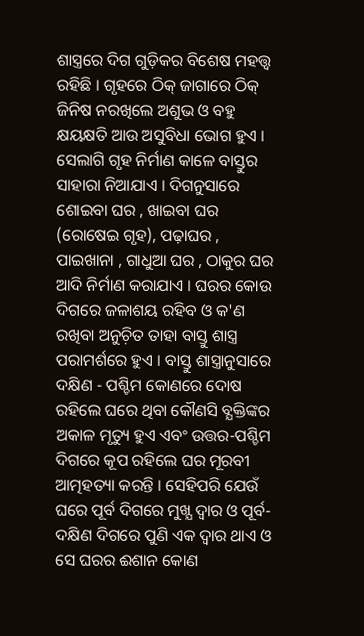ଶାସ୍ତ୍ରରେ ଦିଗ ଗୁଡ଼ିକର ବିଶେଷ ମହତ୍ତ୍ବ ରହିଛି । ଗୃହରେ ଠିକ୍‌ ଜାଗାରେ ଠିକ୍‌ ଜିନିଷ ନରଖିଲେ ଅଶୁଭ ଓ ବହୁ କ୍ଷୟକ୍ଷତି ଆଉ ଅସୁବିଧା ଭୋଗ ହୁଏ । ସେଲାଗି ଗୃହ ନିର୍ମାଣ କାଳେ ବାସ୍ତୁର ସାହାରା ନିଆଯାଏ । ଦିଗନୁସାରେ ଶୋଇବା ଘର , ଖାଇବା ଘର (ରୋଷେଇ ଗୃହ), ପଢ଼ାଘର , ପାଇଖାନା , ଗାଧୁଆ ଘର , ଠାକୁର ଘର ଆଦି ନିର୍ମାଣ କରାଯାଏ । ଘରର କୋଉ ଦିଗରେ ଜଳାଶୟ ରହିବ ଓ କ'ଣ ରଖିବା ଅନୁଚ଼ିତ ତାହା ବାସ୍ତୁ ଶାସ୍ତ୍ର ପରାମର୍ଶରେ ହୁଏ । ବାସ୍ତୁ ଶାସ୍ତ୍ରାନୁସାରେ ଦକ୍ଷିଣ - ପଶ୍ଚିମ କୋଣରେ ଦୋଷ ରହିଲେ ଘରେ ଥିବା କୌଣସି ବ୍ଯକ୍ତିଙ୍କର ଅକାଳ ମୃତ୍ୟୁ ହୁଏ ଏବଂ ଉତ୍ତର-ପଶ୍ଚିମ ଦିଗରେ କୂପ ରହିଲେ ଘର ମୂରବୀ ଆତ୍ମହତ୍ୟା କରନ୍ତି । ସେହିପରି ଯେଉଁ ଘରେ ପୂର୍ବ ଦିଗରେ ମୁଖ୍ଯ ଦ୍ବାର ଓ ପୂର୍ବ-ଦକ୍ଷିଣ ଦିଗରେ ପୁଣି ଏକ ଦ୍ବାର ଥାଏ ଓ ସେ ଘରର ଈଶାନ କୋଣ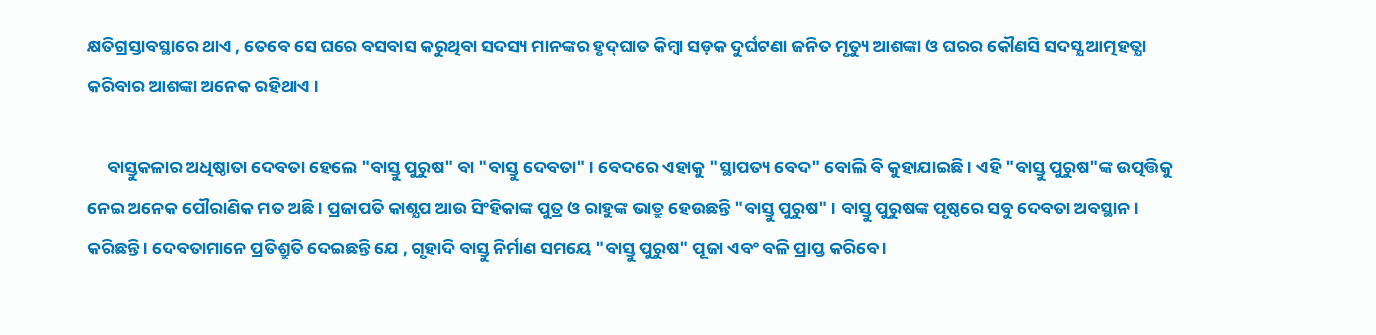କ୍ଷତିଗ୍ରସ୍ତାବସ୍ଥାରେ ଥାଏ , ତେବେ ସେ ଘରେ ବସବାସ କରୁଥିବା ସଦସ୍ୟ ମାନଙ୍କର ହୃଦ୍‌ଘାତ କିମ୍ବା ସଡ଼କ ଦୁର୍ଘଟଣା ଜନିତ ମୃତ୍ୟୁ ଆଶଙ୍କା ଓ ଘରର କୌଣସି ସଦସ୍ଯ ଆତ୍ମହତ୍ଯା କରିବାର ଆଶଙ୍କା ଅନେକ ରହିଥାଏ ।

     ବାସ୍ତୁକଳାର ଅଧିଷ୍ଠାତା ଦେବତା ହେଲେ "ବାସ୍ତୁ ପୁରୁଷ" ବା "ବାସ୍ତୁ ଦେବତା" । ବେଦରେ ଏହାକୁ "ସ୍ଥାପତ୍ୟ ବେଦ" ବୋଲି ବି କୁହାଯାଇଛି । ଏହି "ବାସ୍ତୁ ପୁରୁଷ"ଙ୍କ ଉତ୍ପତ୍ତିକୁ ନେଇ ଅନେକ ପୌରାଣିକ ମତ ଅଛି । ପ୍ରଜାପତି କାଶ୍ଯପ ଆଉ ସିଂହିକାଙ୍କ ପୁତ୍ର ଓ ରାହୁଙ୍କ ଭାତ୍ରୁ ହେଉଛନ୍ତି "ବାସ୍ତୁ ପୁରୁଷ" । ବାସ୍ତୁ ପୁରୁଷଙ୍କ ପୃଷ୍ଠରେ ସବୁ ଦେବତା ଅବସ୍ଥାନ। କରିଛନ୍ତି । ଦେବତାମାନେ ପ୍ରତିଶ୍ରୁତି ଦେଇଛନ୍ତି ଯେ , ଗୃହାଦି ବାସ୍ତୁ ନିର୍ମାଣ ସମୟେ "ବାସ୍ତୁ ପୁରୁଷ" ପୂଜା ଏବଂ ବଳି ପ୍ରାପ୍ତ କରିବେ ।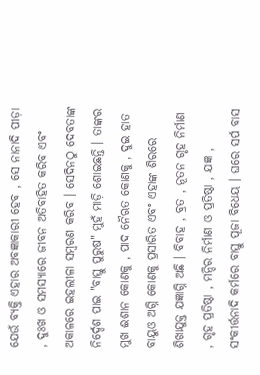ଯେଉଁ ବ୍ଯକ୍ତି ଏହାର ଅବଜ୍ଞାକାରୀ ହେବ , ସେ ନାନାଦି ପୀଡ଼ା , ଦୁଃଖ ଓ ସମସ୍ଯାରେ ଜୀବନ ଅତିବାହିତ କରିବ ଏବଂ ଅକାଳରେ ଇହଲୀଳା ସମ୍ବରଣ କରିବ । ସେଦିନଠୁ ଦେବତାଙ୍କ ନିର୍ଦ୍ଦେଶ ପାଇ "ବାସ୍ତୁ ପୁରୁଷ" ମୁହଁ ମାଡ଼ି ଶୋଇଛନ୍ତି । ତାଙ୍କର ମୁଖ ଈଶାନ କୋଣକୁ , ପାଦ ନୈଋତ କୋଣକୁ , ଦୁଇ ହାତ ବାୟୁଓ ଅଗ୍ନି କୋଣକୁ ପ୍ରସାରିତ ଏବଂ ଏହାଙ୍କ ଶିରରେ ଶିଖାଯୁକ୍ତ ଯଜ୍ଞାଗ୍ନି ଅଛି । ବିବାହ , ବ୍ରତ , ନୂତନ ଗୃହ ନିର୍ମାଣ , ଗୃହ ପ୍ରତିଷ୍ଠା , ମନ୍ଦିର ନିର୍ମାଣ ଓ ପ୍ରତିଷ୍ଠା , ଯଜ୍ଞ , ସଂକୀର୍ତ୍ତନାଦି କର୍ମରେ ବାସ୍ତୁ ପୂଜା ବିଧେୟ । ଘରେ ସର୍ପ ବାସ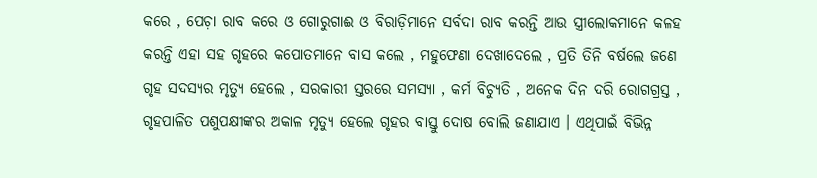କରେ , ପେଚ଼ା ରାବ କରେ ଓ ଗୋରୁଗାଈ ଓ ବିରାଡ଼ିମାନେ ସର୍ବଦା ରାବ କରନ୍ତି ଆଉ ସ୍ତ୍ରୀଲୋକମାନେ କଳହ କରନ୍ତି ଏହା ସହ ଗୃହରେ କପୋତମାନେ ବାସ କଲେ , ମହୁଫେଣା ଦେଖାଦେଲେ , ପ୍ରତି ତିନି ବର୍ଷଲେ ଜଣେ ଗୃହ ସଦସ୍ୟର ମୃତ୍ୟୁ ହେଲେ , ସରକାରୀ ସ୍ତରରେ ସମସ୍ଯା , କର୍ମ ବିଚ୍ଯୁତି , ଅନେକ ଦିନ ଦରି ରୋଗଗ୍ରସ୍ତ , ଗୃହପାଳିତ ପଶୁପକ୍ଷୀଙ୍କର ଅକାଳ ମୃତ୍ୟୁ ହେଲେ ଗୃହର ବାସ୍ତୁ ଦୋଷ ବୋଲି ଜଣାଯାଏ । ଏଥିପାଇଁ ବିଭିନ୍ନ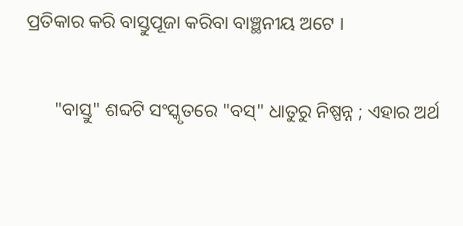ପ୍ରତିକାର କରି ବାସ୍ତୁପୂଜା କରିବା ବାଞ୍ଛନୀୟ ଅଟେ ।

      "ବାସ୍ତୁ" ଶବ୍ଦଟି ସଂସ୍କୃତରେ "ବସ୍‌" ଧାତୁରୁ ନିଷ୍ପନ୍ନ ; ଏହାର ଅର୍ଥ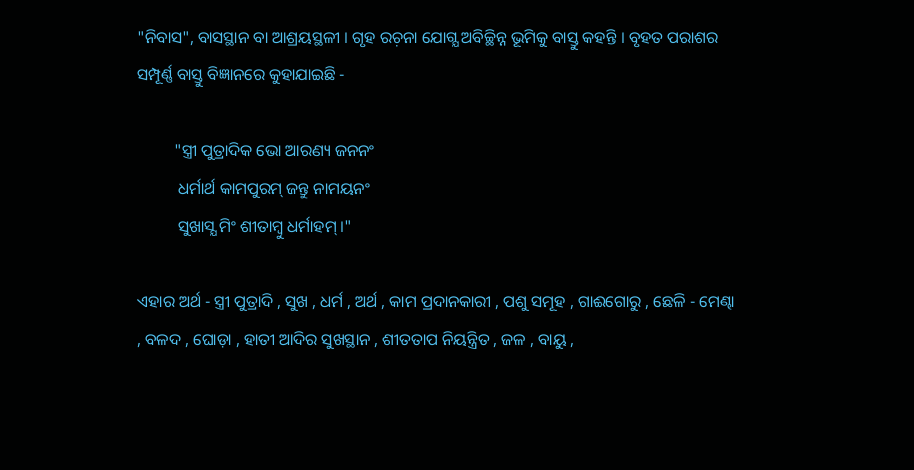"ନିବାସ", ବାସସ୍ଥାନ ବା ଆଶ୍ରୟସ୍ଥଳୀ । ଗୃହ ରଚ଼ନା ଯୋଗ୍ଯ ଅବିଚ୍ଛିନ୍ନ ଭୂମିକୁ ବାସ୍ତୁ କହନ୍ତି । ବୃହତ ପରାଶର ସମ୍ପୂର୍ଣ୍ଣ ବାସ୍ତୁ ବିଜ୍ଞାନରେ କୁହାଯାଇଛି -

         "ସ୍ତ୍ରୀ ପୁତ୍ରାଦିକ ଭୋ ଆରଣ୍ୟ ଜନନଂ
          ଧର୍ମାର୍ଥ କାମପୁରମ୍‌ ଜନ୍ତୁ ନାମୟନଂ
          ସୁଖାସ୍ଯ ମିଂ ଶୀତାମ୍ବୁ ଧର୍ମାହମ୍‌ ।"

ଏହାର ଅର୍ଥ - ସ୍ତ୍ରୀ ପୁତ୍ରାଦି , ସୁଖ , ଧର୍ମ , ଅର୍ଥ , କାମ ପ୍ରଦାନକାରୀ , ପଶୁ ସମୂହ , ଗାଈଗୋରୁ , ଛେଳି - ମେଣ୍ଢା , ବଳଦ , ଘୋଡ଼ା , ହାତୀ ଆଦିର ସୁଖସ୍ଥାନ , ଶୀତତାପ ନିୟନ୍ତ୍ରିତ , ଜଳ , ବାୟୁ ,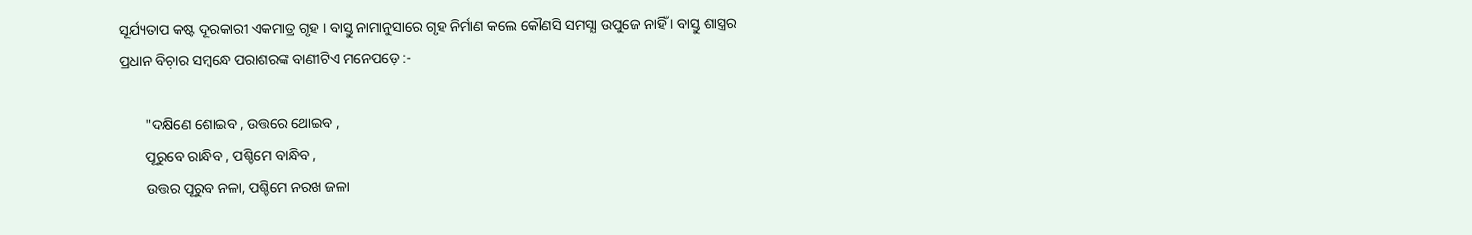ସୂର୍ଯ୍ୟତାପ କଷ୍ଟ ଦୂରକାରୀ ଏକମାତ୍ର ଗୃହ । ବାସ୍ତୁ ନାମାନୁସାରେ ଗୃହ ନିର୍ମାଣ କଲେ କୌଣସି ସମସ୍ଯା ଉପୁଜେ ନାହିଁ । ବାସ୍ତୁ ଶାସ୍ତ୍ରର ପ୍ରଧାନ ବିଚ଼ାର ସମ୍ବନ୍ଧେ ପରାଶରଙ୍କ ବାଣୀଟିଏ ମନେପଡ଼େ :-

       "ଦକ୍ଷିଣେ ଶୋଇବ , ଉତ୍ତରେ ଥୋଇବ ,
       ପୂରୁବେ ରାନ୍ଧିବ , ପଶ୍ଚିମେ ବାନ୍ଧିବ ,
       ଉତ୍ତର ପୂରୁବ ନଳା, ପଶ୍ଚିମେ ନରଖ ଜଳା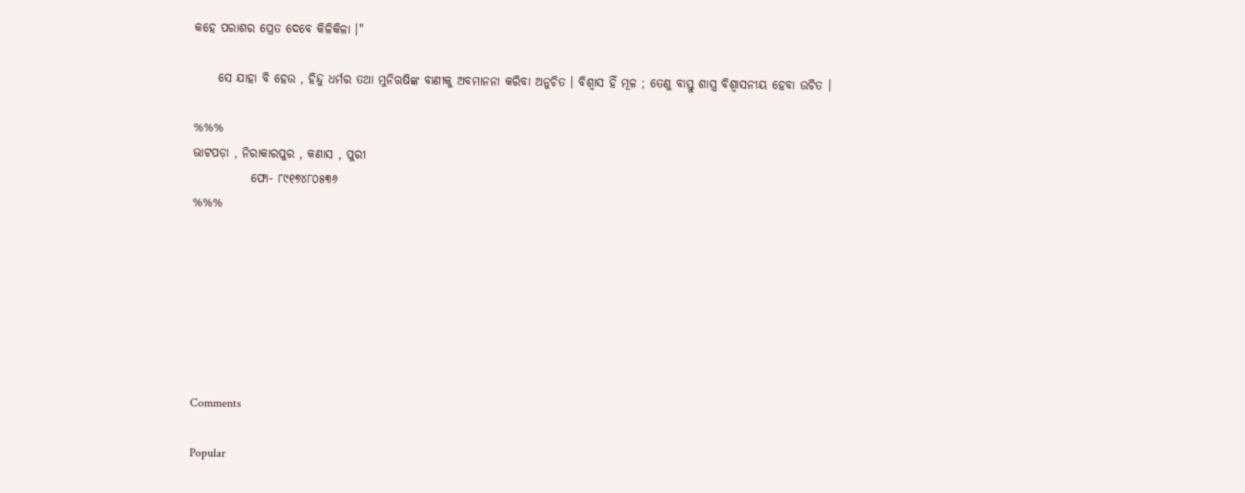କହେ ପରାଶର ପ୍ରେତ ଦେବେ କିଳିକିଳା ।"

     ସେ ଯାହା ବି ହେଉ , ହିନ୍ଦୁ ଧର୍ମର ତଥା ମୁନିଋଷିଙ୍କ ବାଣୀକୁ ଅବମାନନା କରିବା ଅନୁଚିତ । ବିଶ୍ବାସ ହିଁ ମୂଳ ; ତେଣୁ ବାସ୍ତୁ ଶାସ୍ତ୍ର ବିଶ୍ବାସନୀୟ ହେବା ଉଚିତ ।

%%%
ଭାଟପଡ଼ା , ନିରାକାରପୁର , କଣାସ , ପୁରୀ
            ଫୋ- ୮୯୧୭୪୮୦୫୩୬
%%%







Comments

Popular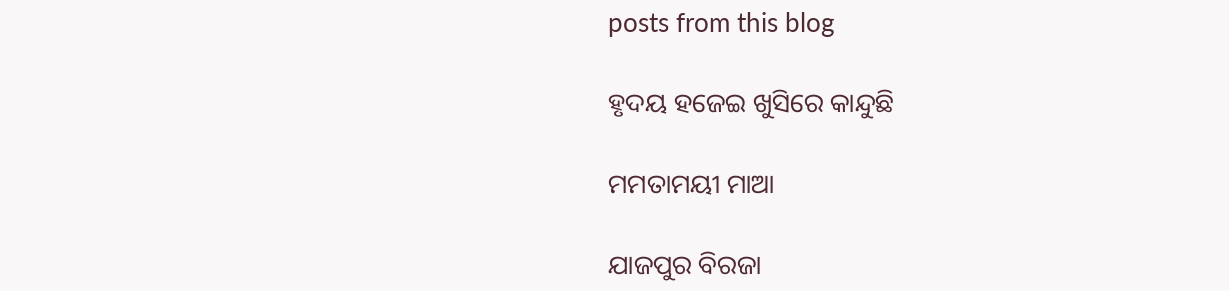posts from this blog

ହୃଦୟ ହଜେଇ ଖୁସିରେ କାନ୍ଦୁଛି

ମମତାମୟୀ ମାଆ

ଯାଜପୁର ବିରଜା